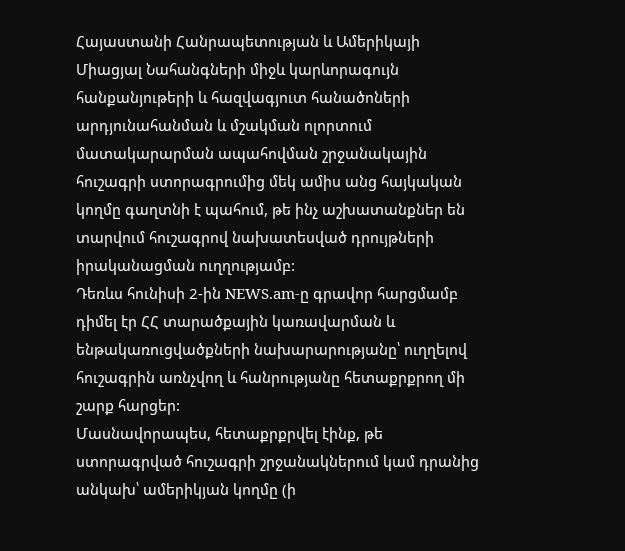Հայաստանի Հանրապետության և Ամերիկայի Միացյալ Նահանգների միջև կարևորագույն հանքանյութերի և հազվագյուտ հանածոների արդյունահանման և մշակման ոլորտում մատակարարման ապահովման շրջանակային հուշագրի ստորագրումից մեկ ամիս անց հայկական կողմը գաղտնի է պահում, թե ինչ աշխատանքներ են տարվում հուշագրով նախատեսված դրույթների իրականացման ուղղությամբ:
Դեռևս հունիսի 2-ին NEWS.am-ը գրավոր հարցմամբ դիմել էր ՀՀ տարածքային կառավարման և ենթակառուցվածքների նախարարությանը՝ ուղղելով հուշագրին առնչվող և հանրությանը հետաքրքրող մի շարք հարցեր:
Մասնավորապես, հետաքրքրվել էինք, թե ստորագրված հուշագրի շրջանակներում կամ դրանից անկախ՝ ամերիկյան կողմը (ի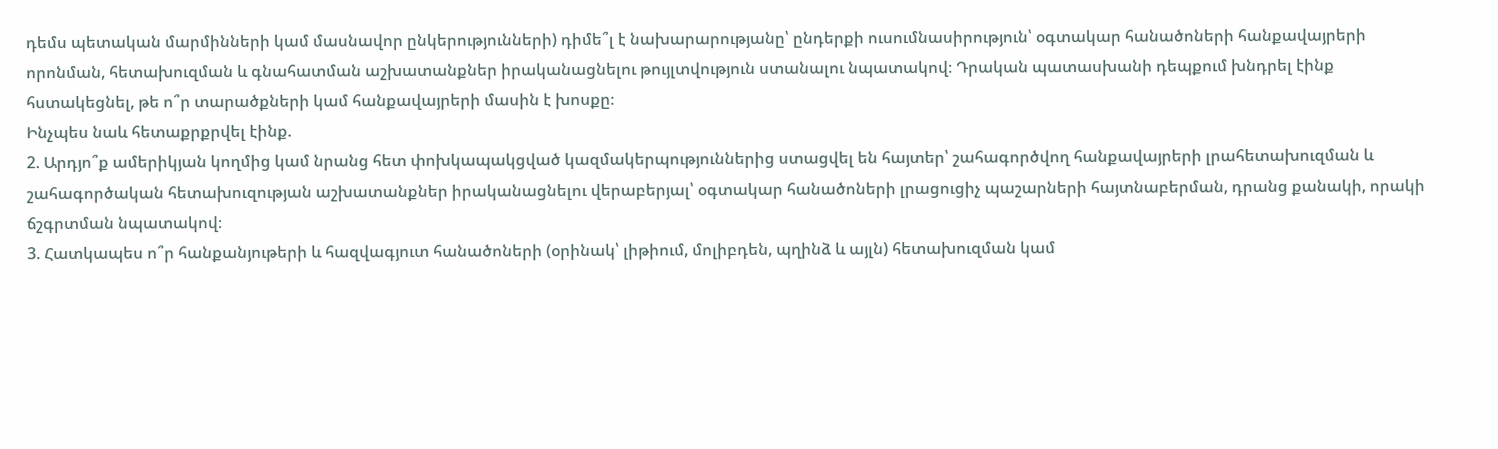դեմս պետական մարմինների կամ մասնավոր ընկերությունների) դիմե՞լ է նախարարությանը՝ ընդերքի ուսումնասիրություն՝ օգտակար հանածոների հանքավայրերի որոնման, հետախուզման և գնահատման աշխատանքներ իրականացնելու թույլտվություն ստանալու նպատակով։ Դրական պատասխանի դեպքում խնդրել էինք հստակեցնել, թե ո՞ր տարածքների կամ հանքավայրերի մասին է խոսքը։
Ինչպես նաև հետաքրքրվել էինք.
2. Արդյո՞ք ամերիկյան կողմից կամ նրանց հետ փոխկապակցված կազմակերպություններից ստացվել են հայտեր՝ շահագործվող հանքավայրերի լրահետախուզման և շահագործական հետախուզության աշխատանքներ իրականացնելու վերաբերյալ՝ օգտակար հանածոների լրացուցիչ պաշարների հայտնաբերման, դրանց քանակի, որակի ճշգրտման նպատակով։
3. Հատկապես ո՞ր հանքանյութերի և հազվագյուտ հանածոների (օրինակ՝ լիթիում, մոլիբդեն, պղինձ և այլն) հետախուզման կամ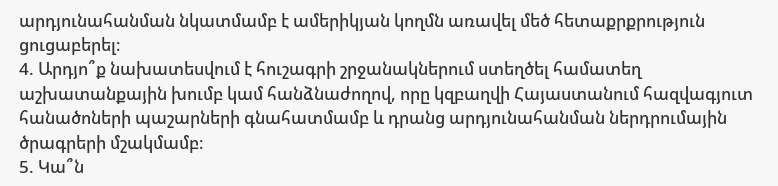արդյունահանման նկատմամբ է ամերիկյան կողմն առավել մեծ հետաքրքրություն ցուցաբերել։
4. Արդյո՞ք նախատեսվում է հուշագրի շրջանակներում ստեղծել համատեղ աշխատանքային խումբ կամ հանձնաժողով, որը կզբաղվի Հայաստանում հազվագյուտ հանածոների պաշարների գնահատմամբ և դրանց արդյունահանման ներդրումային ծրագրերի մշակմամբ։
5. Կա՞ն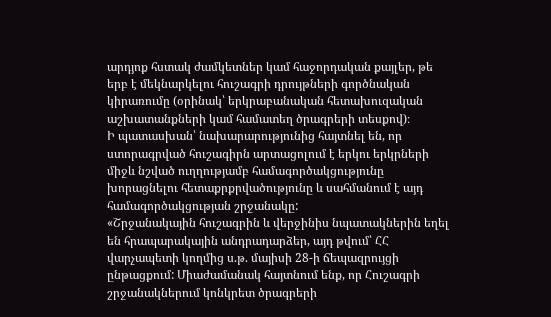արդյոք հստակ ժամկետներ կամ հաջորդական քայլեր, թե երբ է մեկնարկելու հուշագրի դրույթների գործնական կիրառումը (օրինակ՝ երկրաբանական հետախուզական աշխատանքների կամ համատեղ ծրագրերի տեսքով)։
Ի պատասխան՝ նախարարությունից հայտնել են, որ ստորագրված հուշագիրն արտացոլում է երկու երկրների միջև նշված ուղղությամբ համագործակցությունը խորացնելու հետաքրքրվածությունը և սահմանում է այդ համագործակցության շրջանակը:
«Շրջանակային հուշագրին և վերջինիս նպատակներին եղել են հրապարակային անդրադարձեր, այդ թվում՝ ՀՀ վարչապետի կողմից ս.թ. մայիսի 28-ի ճեպազրույցի ընթացքում: Միաժամանակ հայտնում ենք, որ Հուշագրի շրջանակներում կոնկրետ ծրագրերի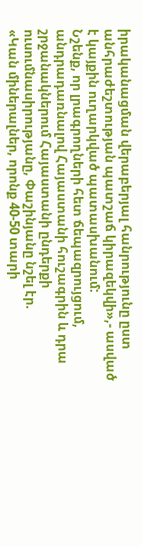իրականացման վերաբերյալ հանրությունը ըստ անհրաժեշտության պատշաճ կիրազեկվի»,- ասված է կայքին ուղարկված պատասխանում:
Նշենք, որ լրագրողների հետ ճեպազրույցում, անդրադառնալով Հայաստանի հուշագրին և դրա շրջանակներում Հայաստանի ընդերքի ուսումնասիրությանը, Փաշինյանը նշել էր.
«Կան միներալներ, որոնք 40-50 տարի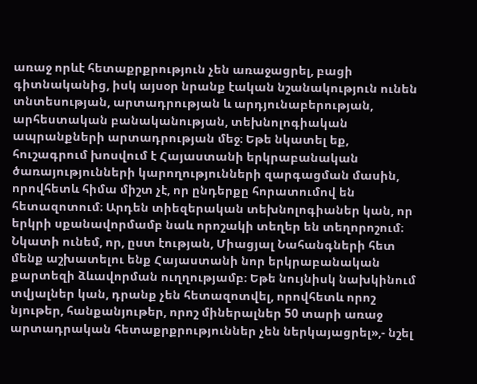առաջ որևէ հետաքրքրություն չեն առաջացրել, բացի գիտնականից, իսկ այսօր նրանք էական նշանակություն ունեն տնտեսության, արտադրության և արդյունաբերության, արհեստական բանականության, տեխնոլոգիական ապրանքների արտադրության մեջ։ Եթե նկատել եք, հուշագրում խոսվում է Հայաստանի երկրաբանական ծառայությունների կարողությունների զարգացման մասին, որովհետև հիմա միշտ չէ, որ ընդերքը հորատումով են հետազոտում։ Արդեն տիեզերական տեխնոլոգիաներ կան, որ երկրի սքանավորմամբ նաև որոշակի տեղեր են տեղորոշում։ Նկատի ունեմ, որ, ըստ էության, Միացյալ Նահանգների հետ մենք աշխատելու ենք Հայաստանի նոր երկրաբանական քարտեզի ձևավորման ուղղությամբ։ Եթե նույնիսկ նախկինում տվյալներ կան, դրանք չեն հետազոտվել, որովհետև որոշ նյութեր, հանքանյութեր, որոշ միներալներ 50 տարի առաջ արտադրական հետաքրքրություններ չեն ներկայացրել»,- նշել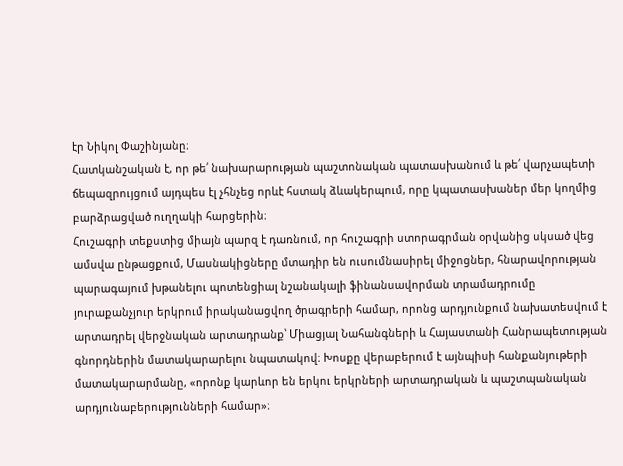էր Նիկոլ Փաշինյանը։
Հատկանշական է, որ թե՛ նախարարության պաշտոնական պատասխանում և թե՛ վարչապետի ճեպազրույցում այդպես էլ չհնչեց որևէ հստակ ձևակերպում, որը կպատասխաներ մեր կողմից բարձրացված ուղղակի հարցերին։
Հուշագրի տեքստից միայն պարզ է դառնում, որ հուշագրի ստորագրման օրվանից սկսած վեց ամսվա ընթացքում, Մասնակիցները մտադիր են ուսումնասիրել միջոցներ, հնարավորության պարագայում խթանելու պոտենցիալ նշանակալի ֆինանսավորման տրամադրումը յուրաքանչյուր երկրում իրականացվող ծրագրերի համար, որոնց արդյունքում նախատեսվում է արտադրել վերջնական արտադրանք՝ Միացյալ Նահանգների և Հայաստանի Հանրապետության գնորդներին մատակարարելու նպատակով։ Խոսքը վերաբերում է այնպիսի հանքանյութերի մատակարարմանը, «որոնք կարևոր են երկու երկրների արտադրական և պաշտպանական արդյունաբերությունների համար»։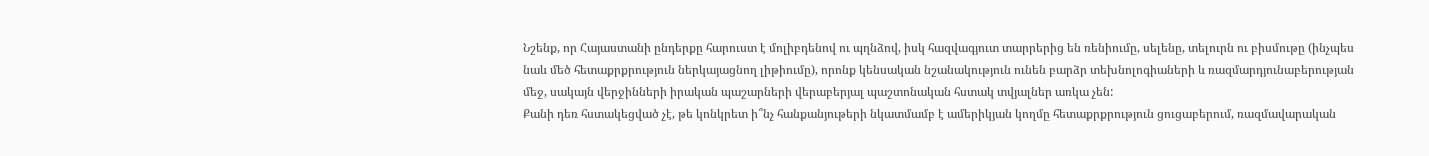Նշենք, որ Հայաստանի ընդերքը հարուստ է մոլիբդենով ու պղնձով, իսկ հազվագյուտ տարրերից են ռենիումը, սելենը, տելուրն ու բիսմութը (ինչպես նաև մեծ հետաքրքրություն ներկայացնող լիթիումը), որոնք կենսական նշանակություն ունեն բարձր տեխնոլոգիաների և ռազմարդյունաբերության մեջ, սակայն վերջինների իրական պաշարների վերաբերյալ պաշտոնական հստակ տվյալներ առկա չեն:
Քանի դեռ հստակեցված չէ, թե կոնկրետ ի՞նչ հանքանյութերի նկատմամբ է ամերիկյան կողմը հետաքրքրություն ցուցաբերում, ռազմավարական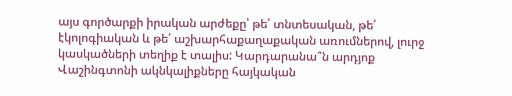այս գործարքի իրական արժեքը՝ թե՛ տնտեսական, թե՛ էկոլոգիական և թե՛ աշխարհաքաղաքական առումներով, լուրջ կասկածների տեղիք է տալիս: Կարդարանա՞ն արդյոք Վաշինգտոնի ակնկալիքները հայկական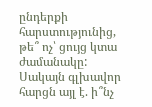ընդերքի հարստությունից, թե՞ ոչ՝ ցույց կտա ժամանակը: Սակայն գլխավոր հարցն այլ է. ի՞նչ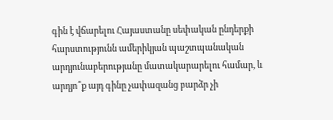գին է վճարելու Հայաստանը սեփական ընդերքի հարստությունն ամերիկյան պաշտպանական արդյունաբերությանը մատակարարելու համար, և արդյո՞ք այդ գինը չափազանց բարձր չի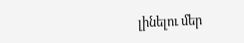լինելու մեր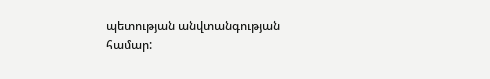պետության անվտանգության համար: